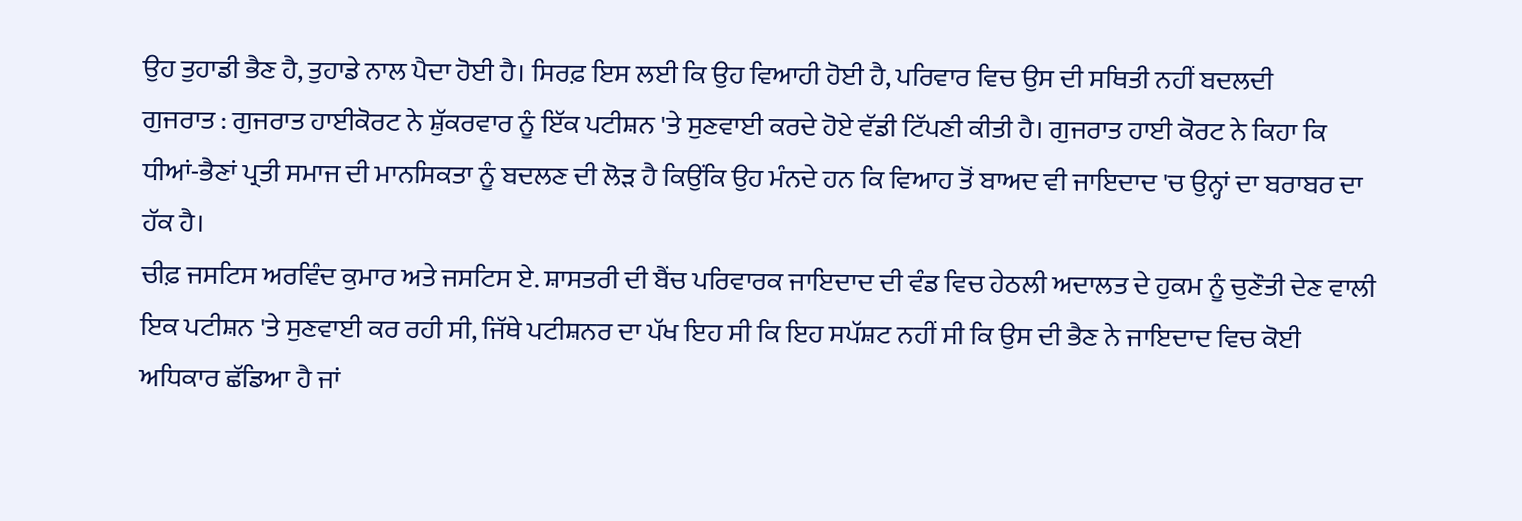ਉਹ ਤੁਹਾਡੀ ਭੈਣ ਹੈ, ਤੁਹਾਡੇ ਨਾਲ ਪੈਦਾ ਹੋਈ ਹੈ। ਸਿਰਫ਼ ਇਸ ਲਈ ਕਿ ਉਹ ਵਿਆਹੀ ਹੋਈ ਹੈ, ਪਰਿਵਾਰ ਵਿਚ ਉਸ ਦੀ ਸਥਿਤੀ ਨਹੀਂ ਬਦਲਦੀ
ਗੁਜਰਾਤ : ਗੁਜਰਾਤ ਹਾਈਕੋਰਟ ਨੇ ਸ਼ੁੱਕਰਵਾਰ ਨੂੰ ਇੱਕ ਪਟੀਸ਼ਨ 'ਤੇ ਸੁਣਵਾਈ ਕਰਦੇ ਹੋਏ ਵੱਡੀ ਟਿੱਪਣੀ ਕੀਤੀ ਹੈ। ਗੁਜਰਾਤ ਹਾਈ ਕੋਰਟ ਨੇ ਕਿਹਾ ਕਿ ਧੀਆਂ-ਭੈਣਾਂ ਪ੍ਰਤੀ ਸਮਾਜ ਦੀ ਮਾਨਸਿਕਤਾ ਨੂੰ ਬਦਲਣ ਦੀ ਲੋੜ ਹੈ ਕਿਉਂਕਿ ਉਹ ਮੰਨਦੇ ਹਨ ਕਿ ਵਿਆਹ ਤੋਂ ਬਾਅਦ ਵੀ ਜਾਇਦਾਦ 'ਚ ਉਨ੍ਹਾਂ ਦਾ ਬਰਾਬਰ ਦਾ ਹੱਕ ਹੈ।
ਚੀਫ਼ ਜਸਟਿਸ ਅਰਵਿੰਦ ਕੁਮਾਰ ਅਤੇ ਜਸਟਿਸ ਏ. ਸ਼ਾਸਤਰੀ ਦੀ ਬੈਂਚ ਪਰਿਵਾਰਕ ਜਾਇਦਾਦ ਦੀ ਵੰਡ ਵਿਚ ਹੇਠਲੀ ਅਦਾਲਤ ਦੇ ਹੁਕਮ ਨੂੰ ਚੁਣੌਤੀ ਦੇਣ ਵਾਲੀ ਇਕ ਪਟੀਸ਼ਨ 'ਤੇ ਸੁਣਵਾਈ ਕਰ ਰਹੀ ਸੀ, ਜਿੱਥੇ ਪਟੀਸ਼ਨਰ ਦਾ ਪੱਖ ਇਹ ਸੀ ਕਿ ਇਹ ਸਪੱਸ਼ਟ ਨਹੀਂ ਸੀ ਕਿ ਉਸ ਦੀ ਭੈਣ ਨੇ ਜਾਇਦਾਦ ਵਿਚ ਕੋਈ ਅਧਿਕਾਰ ਛੱਡਿਆ ਹੈ ਜਾਂ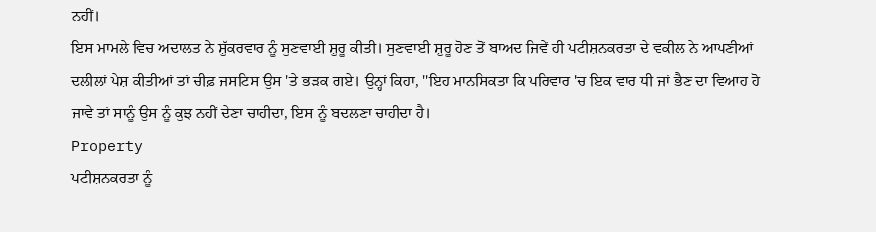ਨਹੀਂ।
ਇਸ ਮਾਮਲੇ ਵਿਚ ਅਦਾਲਤ ਨੇ ਸ਼ੁੱਕਰਵਾਰ ਨੂੰ ਸੁਣਵਾਈ ਸ਼ੁਰੂ ਕੀਤੀ। ਸੁਣਵਾਈ ਸ਼ੁਰੂ ਹੋਣ ਤੋਂ ਬਾਅਦ ਜਿਵੇਂ ਹੀ ਪਟੀਸ਼ਨਕਰਤਾ ਦੇ ਵਕੀਲ ਨੇ ਆਪਣੀਆਂ ਦਲੀਲਾਂ ਪੇਸ਼ ਕੀਤੀਆਂ ਤਾਂ ਚੀਫ਼ ਜਸਟਿਸ ਉਸ 'ਤੇ ਭੜਕ ਗਏ। ਉਨ੍ਹਾਂ ਕਿਹਾ, ''ਇਹ ਮਾਨਸਿਕਤਾ ਕਿ ਪਰਿਵਾਰ 'ਚ ਇਕ ਵਾਰ ਧੀ ਜਾਂ ਭੈਣ ਦਾ ਵਿਆਹ ਹੋ ਜਾਵੇ ਤਾਂ ਸਾਨੂੰ ਉਸ ਨੂੰ ਕੁਝ ਨਹੀਂ ਦੇਣਾ ਚਾਹੀਦਾ, ਇਸ ਨੂੰ ਬਦਲਣਾ ਚਾਹੀਦਾ ਹੈ।
Property
ਪਟੀਸ਼ਨਕਰਤਾ ਨੂੰ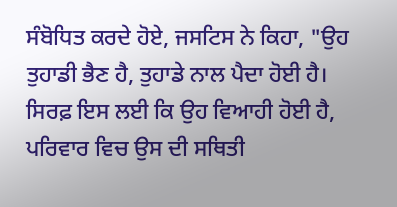ਸੰਬੋਧਿਤ ਕਰਦੇ ਹੋਏ, ਜਸਟਿਸ ਨੇ ਕਿਹਾ, "ਉਹ ਤੁਹਾਡੀ ਭੈਣ ਹੈ, ਤੁਹਾਡੇ ਨਾਲ ਪੈਦਾ ਹੋਈ ਹੈ। ਸਿਰਫ਼ ਇਸ ਲਈ ਕਿ ਉਹ ਵਿਆਹੀ ਹੋਈ ਹੈ, ਪਰਿਵਾਰ ਵਿਚ ਉਸ ਦੀ ਸਥਿਤੀ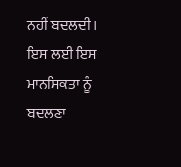ਨਹੀਂ ਬਦਲਦੀ। ਇਸ ਲਈ ਇਸ ਮਾਨਸਿਕਤਾ ਨੂੰ ਬਦਲਣਾ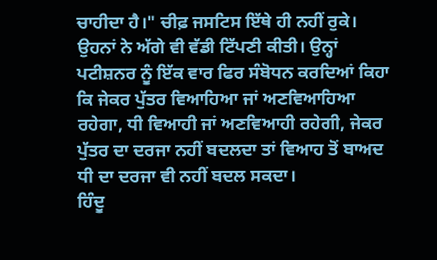ਚਾਹੀਦਾ ਹੈ।" ਚੀਫ਼ ਜਸਟਿਸ ਇੱਥੇ ਹੀ ਨਹੀਂ ਰੁਕੇ। ਉਹਨਾਂ ਨੇ ਅੱਗੇ ਵੀ ਵੱਡੀ ਟਿੱਪਣੀ ਕੀਤੀ। ਉਨ੍ਹਾਂ ਪਟੀਸ਼ਨਰ ਨੂੰ ਇੱਕ ਵਾਰ ਫਿਰ ਸੰਬੋਧਨ ਕਰਦਿਆਂ ਕਿਹਾ ਕਿ ਜੇਕਰ ਪੁੱਤਰ ਵਿਆਹਿਆ ਜਾਂ ਅਣਵਿਆਹਿਆ ਰਹੇਗਾ, ਧੀ ਵਿਆਹੀ ਜਾਂ ਅਣਵਿਆਹੀ ਰਹੇਗੀ, ਜੇਕਰ ਪੁੱਤਰ ਦਾ ਦਰਜਾ ਨਹੀਂ ਬਦਲਦਾ ਤਾਂ ਵਿਆਹ ਤੋਂ ਬਾਅਦ ਧੀ ਦਾ ਦਰਜਾ ਵੀ ਨਹੀਂ ਬਦਲ ਸਕਦਾ।
ਹਿੰਦੂ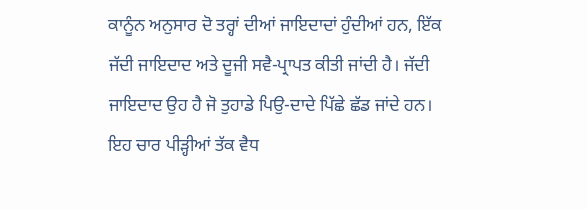ਕਾਨੂੰਨ ਅਨੁਸਾਰ ਦੋ ਤਰ੍ਹਾਂ ਦੀਆਂ ਜਾਇਦਾਦਾਂ ਹੁੰਦੀਆਂ ਹਨ, ਇੱਕ ਜੱਦੀ ਜਾਇਦਾਦ ਅਤੇ ਦੂਜੀ ਸਵੈ-ਪ੍ਰਾਪਤ ਕੀਤੀ ਜਾਂਦੀ ਹੈ। ਜੱਦੀ ਜਾਇਦਾਦ ਉਹ ਹੈ ਜੋ ਤੁਹਾਡੇ ਪਿਉ-ਦਾਦੇ ਪਿੱਛੇ ਛੱਡ ਜਾਂਦੇ ਹਨ। ਇਹ ਚਾਰ ਪੀੜ੍ਹੀਆਂ ਤੱਕ ਵੈਧ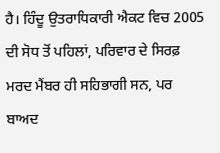ਹੈ। ਹਿੰਦੂ ਉਤਰਾਧਿਕਾਰੀ ਐਕਟ ਵਿਚ 2005 ਦੀ ਸੋਧ ਤੋਂ ਪਹਿਲਾਂ, ਪਰਿਵਾਰ ਦੇ ਸਿਰਫ਼ ਮਰਦ ਮੈਂਬਰ ਹੀ ਸਹਿਭਾਗੀ ਸਨ, ਪਰ ਬਾਅਦ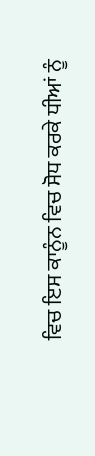ਵਿਚ ਇਸ ਕਾਨੂੰਨ ਵਿਚ ਸੋਧ ਕਰਕੇ ਧੀਆਂ ਨੂੰ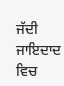ਜੱਦੀ ਜਾਇਦਾਦ ਵਿਚ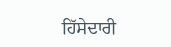ਹਿੱਸੇਦਾਰੀ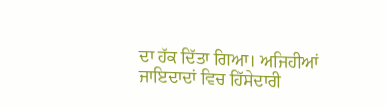ਦਾ ਹੱਕ ਦਿੱਤਾ ਗਿਆ। ਅਜਿਹੀਆਂ ਜਾਇਦਾਦਾਂ ਵਿਚ ਹਿੱਸੇਦਾਰੀ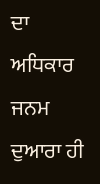ਦਾ ਅਧਿਕਾਰ ਜਨਮ ਦੁਆਰਾ ਹੀ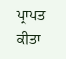ਪ੍ਰਾਪਤ ਕੀਤਾ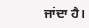ਜਾਂਦਾ ਹੈ।